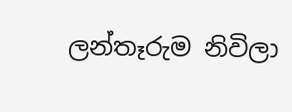ලන්තෑරුම නිවිලා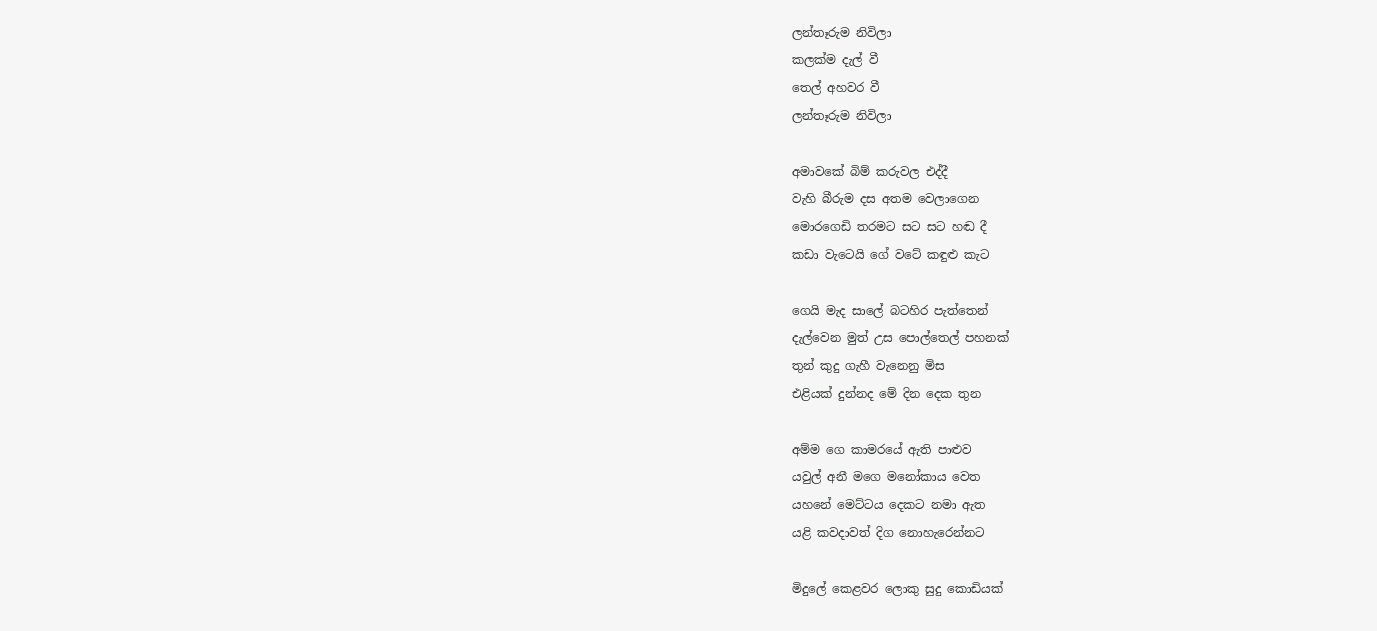ලන්තෑරුම නිවිලා
කලක්ම දැල් වී
තෙල් අහවර වී
ලන්තෑරුම නිවිලා

අමාවකේ බිම් කරුවල එද්දී
වැහි බීරුම දස අතම වෙලාගෙන
මොරගෙඩි තරමට සට සට හඬ දී
කඩා වැටෙයි ගේ වටේ කඳුළු කැට

ගෙයි මැද සාලේ බටහිර පැත්තෙන්
දැල්වෙන මුත් උස පොල්තෙල් පහනක්
තුන් කුදු ගැහී වැනෙනු මිස
එළියක් දුන්නද මේ දින දෙක තුන

අම්ම ගෙ කාමරයේ ඇති පාළුව
යවුල් අනී මගෙ මනෝකාය වෙත
යහනේ මෙට්ටය දෙකට නමා ඇත
යළි කවදාවත් දිග නොහැරෙන්නට

මිදුලේ කෙළවර ලොකු සුදු කොඩියක්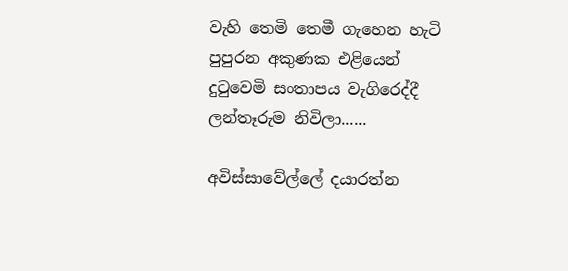වැහි තෙමි තෙමී ගැහෙන හැටි
පුපුරන අකුණක එළියෙන්
දුටුවෙමි සංතාපය වැගිරෙද්දී
ලන්තෑරුම නිවිලා......

අවිස්සාවේල්ලේ දයාරත්න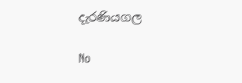දැරණියගල

No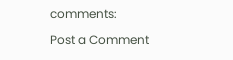comments:

Post a Comment